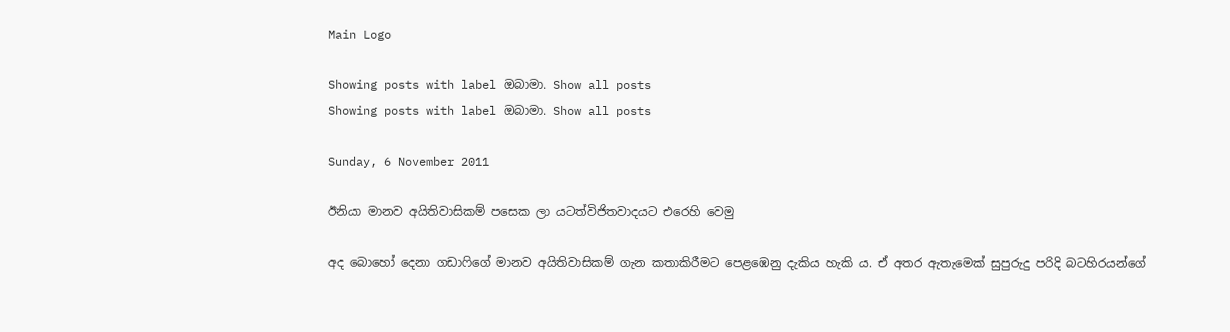Main Logo

Showing posts with label ඔබාමා. Show all posts
Showing posts with label ඔබාමා. Show all posts

Sunday, 6 November 2011

ඊනියා මානව අයිතිවාසිකම් පසෙක ලා යටත්විජිතවාදයට එරෙහි වෙමු

අද බොහෝ දෙනා ගඩාෆිගේ මානව අයිතිවාසිකම් ගැන කතාකිරීමට පෙළඹෙනු දැකිය හැකි ය. ඒ අතර ඇතැමෙක් සුපුරුදු පරිදි බටහිරයන්ගේ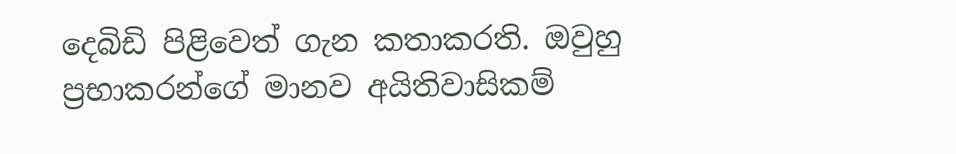දෙබිඩි පිළිවෙත් ගැන කතාකරති. ඔවුහු ප්‍රභාකරන්ගේ මානව අයිතිවාසිකම්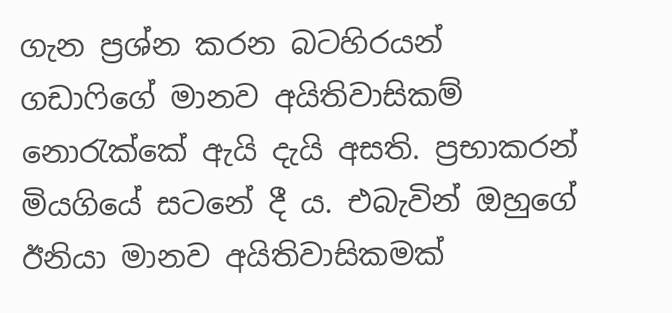ගැන ප්‍රශ්න කරන බටහිරයන් ගඩාෆිගේ මානව අයිතිවාසිකම් නොරැක්කේ ඇයි දැයි අසති. ප්‍රභාකරන් මියගියේ සටනේ දී ය. එබැවින් ඔහුගේ ඊනියා මානව අයිතිවාසිකමක්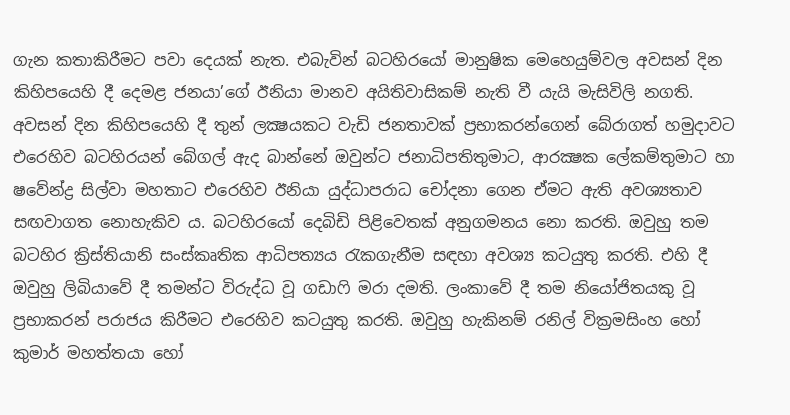ගැන කතාකිරීමට පවා දෙයක් නැත. එබැවින් බටහිරයෝ මානුෂික මෙහෙයුම්වල අවසන් දින කිහිපයෙහි දී දෙමළ ජනයා’ගේ ඊනියා මානව අයිතිවාසිකම් නැති වී යැයි මැසිවිලි නගති. අවසන් දින කිහිපයෙහි දී තුන් ලක්‍ෂයකට වැඩි ජනතාවක් ප්‍රභාකරන්ගෙන් බේරාගත් හමුදාවට එරෙහිව බටහිරයන් බේගල් ඇද බාන්නේ ඔවුන්ට ජනාධිපතිතුමාට, ආරක්‍ෂක ලේකම්තුමාට හා ෂවේන්ද්‍ර සිල්වා මහතාට එරෙහිව ඊනියා යුද්ධාපරාධ චෝදනා ගෙන ඒමට ඇති අවශ්‍යතාව සඟවාගත නොහැකිව ය. බටහිරයෝ දෙබිඩි පිළිවෙතක් අනුගමනය නො කරති. ඔවුහු තම බටහිර ක්‍රිස්තියානි සංස්කෘතික ආධිපත්‍යය රැකගැනීම සඳහා අවශ්‍ය කටයුතු කරති. එහි දී ඔවුහු ලිබියාවේ දී තමන්ට විරුද්ධ වූ ගඩාෆි මරා දමති. ලංකාවේ දී තම නියෝජිතයකු වූ ප්‍රභාකරන් පරාජය කිරීමට එරෙහිව කටයුතු කරති. ඔවුහු හැකිනම් රනිල් වික්‍රමසිංහ හෝ කුමාර් මහත්තයා හෝ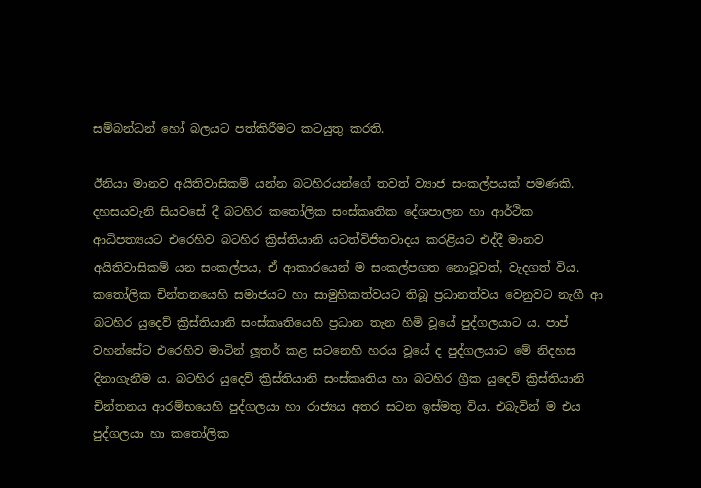සම්බන්ධන් හෝ බලයට පත්කිරීමට කටයුතු කරති.

ඊනියා මානව අයිතිවාසිකම් යන්න බටහිරයන්ගේ තවත් ව්‍යාජ සංකල්පයක් පමණකි. දහසයවැනි සියවසේ දී බටහිර කතෝලික සංස්කෘතික දේශපාලන හා ආර්ථික ආධිපත්‍යයට එරෙහිව බටහිර ක්‍රිස්තියානි යටත්විජිතවාදය කරළියට එද්දී මානව අයිතිවාසිකම් යන සංකල්පය, ඒ ආකාරයෙන් ම සංකල්පගත නොවූවත්, වැදගත් විය. කතෝලික චින්තනයෙහි සමාජයට හා සාමුහිකත්වයට තිබූ ප්‍රධානත්වය වෙනුවට නැගී ආ බටහිර යුදෙව් ක්‍රිස්තියානි සංස්කෘතියෙහි ප්‍රධාන තැන හිමි වූයේ පුද්ගලයාට ය. පාප් වහන්සේට එරෙහිව මාටින් ලූතර් කළ සටනෙහි හරය වූයේ ද පුද්ගලයාට මේ නිදහස දිනාගැනීම ය. බටහිර යුදෙව් ක්‍රිස්තියානි සංස්කෘතිය හා බටහිර ග්‍රීක යුදෙව් ක්‍රිස්තියානි චින්තනය ආරම්භයෙහි පුද්ගලයා හා රාජ්‍යය අතර සටන ඉස්මතු විය. එබැවින් ම එය පුද්ගලයා හා කතෝලික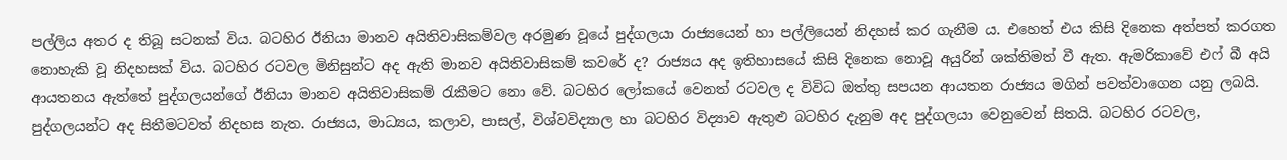පල්ලිය අතර ද තිබූ සටනක් විය. බටහිර ඊනියා මානව අයිතිවාසිකම්වල අරමුණ වූයේ පුද්ගලයා රාජ්‍යයෙන් හා පල්ලියෙන් නිදහස් කර ගැනීම ය. එහෙත් එය කිසි දිනෙක අත්පත් කරගත නොහැකි වූ නිදහසක් විය. බටහිර රටවල මිනිසුන්ට අද ඇති මානව අයිතිවාසිකම් කවරේ ද? රාජ්‍යය අද ඉතිහාසයේ කිසි දිනෙක නොවූ අයුරින් ශක්තිමත් වී ඇත. ඇමරිකාවේ එෆ් බී අයි ආයතනය ඇත්තේ පුද්ගලයන්ගේ ඊනියා මානව අයිතිවාසිකම් රැකීමට නො වේ. බටහිර ලෝකයේ වෙනත් රටවල ද විවිධ ඔත්තු සපයන ආයතන රාජ්‍යය මගින් පවත්වාගෙන යනු ලබයි. පුද්ගලයන්ට අද සිතීමටවත් නිදහස නැත. රාජ්‍යය, මාධ්‍යය, කලාව, පාසල්, විශ්වවිද්‍යාල හා බටහිර විද්‍යාව ඇතුළු බටහිර දැනුම අද පුද්ගලයා වෙනුවෙන් සිතයි. බටහිර රටවල,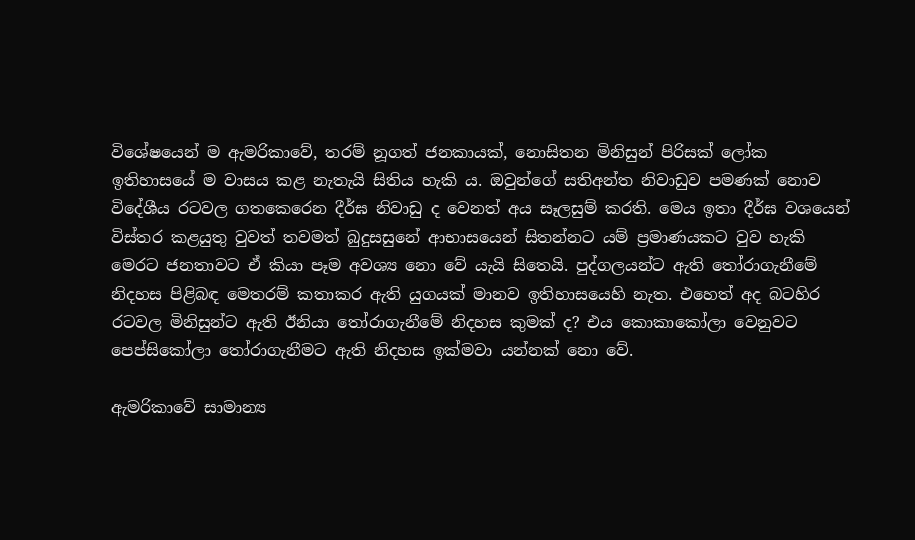විශේෂයෙන් ම ඇමරිකාවේ, තරම් නූගත් ජනකායක්, නොසිතන මිනිසුන් පිරිසක් ලෝක ඉතිහාසයේ ම වාසය කළ නැතැයි සිතිය හැකි ය. ඔවුන්ගේ සතිඅන්ත නිවාඩුව පමණක් නොව විදේශීය රටවල ගතකෙරෙන දීර්ඝ නිවාඩු ද වෙනත් අය සෑලසුම් කරති. මෙය ඉතා දීර්ඝ වශයෙන් විස්තර කළයුතු වුවත් තවමත් බුදුසසුනේ ආභාසයෙන් සිතන්නට යම් ප්‍රමාණයකට වුව හැකි මෙරට ජනතාවට ඒ කියා පෑම අවශ්‍ය නො වේ යැයි සිතෙයි. පුද්ගලයන්ට ඇති තෝරාගැනීමේ නිදහස පිළිබඳ මෙතරම් කතාකර ඇති යුගයක් මානව ඉතිහාසයෙහි නැත. එහෙත් අද බටහිර රටවල මිනිසුන්ට ඇති ඊනියා තෝරාගැනීමේ නිදහස කුමක් ද? එය කොකාකෝලා වෙනුවට පෙප්සිකෝලා තෝරාගැනීමට ඇති නිදහස ඉක්මවා යන්නක් නො වේ.

ඇමරිකාවේ සාමාන්‍ය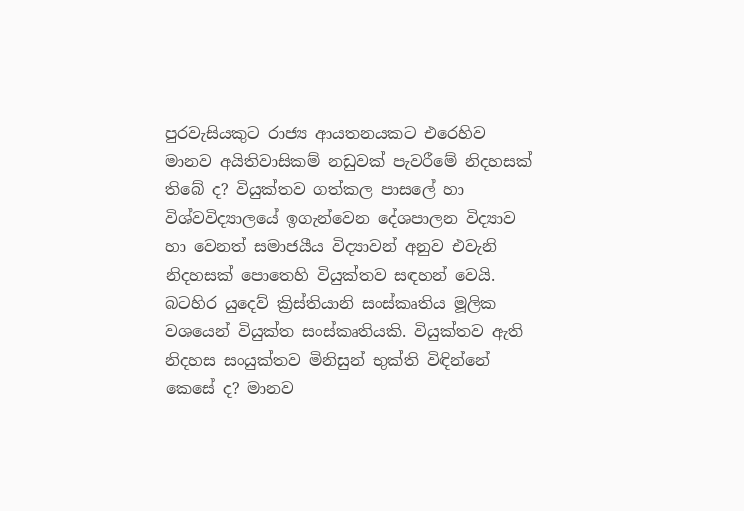පුරවැසියකුට රාජ්‍ය ආයතනයකට එරෙහිව මානව අයිතිවාසිකම් නඩුවක් පැවරීමේ නිදහසක් තිබේ ද? වියුක්තව ගත්කල පාසලේ හා විශ්වවිද්‍යාලයේ ඉගැන්වෙන දේශපාලන විද්‍යාව හා වෙනත් සමාජයීය විද්‍යාවන් අනුව එවැනි නිදහසක් පොතෙහි වියුක්තව සඳහන් වෙයි. බටහිර යුදෙව් ක්‍රිස්තියානි සංස්කෘතිය මූලික වශයෙන් වියුක්ත සංස්කෘතියකි. වියුක්තව ඇති නිදහස සංයුක්තව මිනිසුන් භුක්ති විඳින්නේ කෙසේ ද? මානව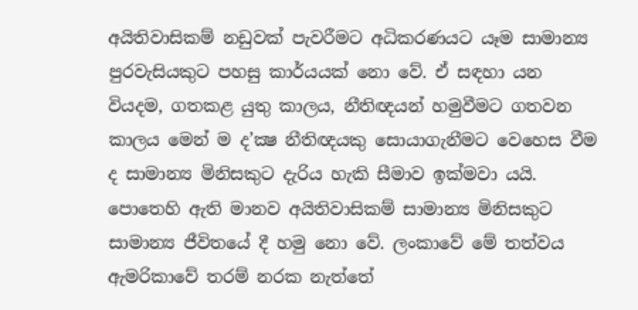අයිතිවාසිකම් නඩුවක් පැවරීමට අධිකරණයට යෑම සාමාන්‍ය පුරවැසියකුට පහසු කාර්යයක් නො වේ. ඒ සඳහා යන වියදම, ගතකළ යුතු කාලය, නීතිඥයන් හමුවීමට ගතවන කාලය මෙන් ම ද’ක්‍ෂ නීතිඥයකු සොයාගැනීමට වෙහෙස වීම ද සාමාන්‍ය මිනිසකුට දැරිය හැකි සීමාව ඉක්මවා යයි. පොතෙහි ඇති මානව අයිතිවාසිකම් සාමාන්‍ය මිනිසකුට සාමාන්‍ය ජීවිතයේ දී හමු නො වේ. ලංකාවේ මේ තත්වය ඇමරිකාවේ තරම් නරක නැත්තේ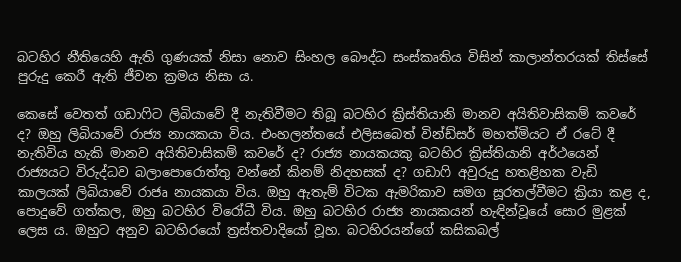බටහිර නීතියෙහි ඇති ගුණයක් නිසා නොව සිංහල බෞද්ධ සංස්කෘතිය විසින් කාලාන්තරයක් තිස්සේ පුරුදු කෙරී ඇති ජීවන ක්‍රමය නිසා ය.

කෙසේ වෙතත් ගඩාෆිට ලිබියාවේ දී නැතිවීමට තිබූ බටහිර ක්‍රිස්තියානි මානව අයිතිවාසිකම් කවරේ ද? ඔහු ලිබියාවේ රාජ්‍ය නායකයා විය. එංහලන්තයේ එලිසබෙත් වින්ඩ්සර් මහත්මියට ඒ රටේ දී නැතිවිය හැකි මානව අයිතිවාසිකම් කවරේ ද? රාජ්‍ය නායකයකු බටහිර ක්‍රිස්තියානි අර්ථයෙන් රාජ්‍යයට විරුද්ධව බලාපොරොත්තු වන්නේ කිනම් නිදහසක් ද? ගඩාෆි අවුරුදු හතළිහක වැඩි කාලයක් ලිබියාවේ රාජෘ නායකයා විය. ඔහු ඇතැම් විටක ඇමරිකාව සමග සූරතල්වීමට ක්‍රියා කළ ද, පොදුවේ ගත්කල, ඔහු බටහිර විරෝධී විය. ඔහු බටහිර රාජ්‍ය නායකයන් හැඳින්වූයේ සොර මුළක් ලෙස ය. ඔහුට අනුව බටහිරයෝ ත්‍රස්තවාදියෝ වූහ. බටහිරයන්ගේ කසිකබල්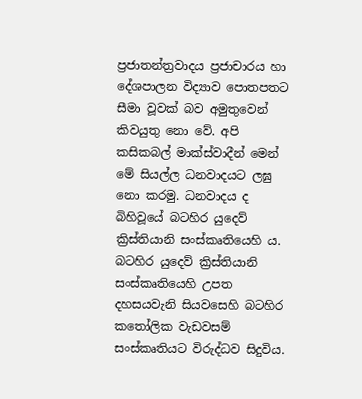ප්‍රජාතන්ත්‍රවාදය ප්‍රජාචාරය හා දේශපාලන විද්‍යාව පොතපතට සීමා වූවක් බව අමුතුවෙන් කිවයුතු නො වේ. අපි කසිකබල් මාක්ස්වාදීන් මෙන් මේ සියල්ල ධනවාදයට ලඝු නො කරමු. ධනවාදය ද බිහිවූයේ බටහිර යුදෙව් ක්‍රිස්තියානි සංස්කෘතියෙහි ය. බටහිර යුදෙව් ක්‍රිස්තියානි සංස්කෘතියෙහි උපත දහසයවැනි සියවසෙහි බටහිර කතෝලික වැඩවසම් සංස්කෘතියට විරුද්ධව සිදුවිය.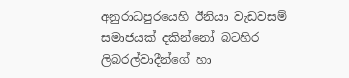අනුරාධපුරයෙහි ඊනියා වැඩවසම් සමාජයක් දකින්නෝ බටහිර ලිබරල්වාදීන්ගේ හා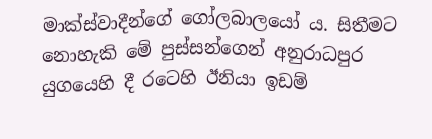මාක්ස්වාදීන්ගේ ගෝලබාලයෝ ය. සිතීමට නොහැකි මේ පුස්සන්ගෙන් අනුරාධපුර යුගයෙහි දී රටෙහි ඊනියා ඉඩම්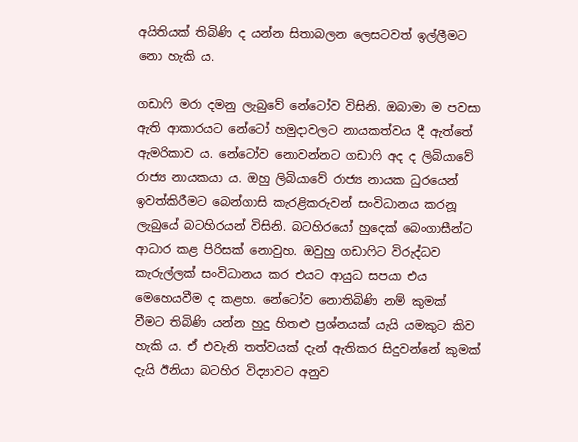අයිතියක් තිබිණි ද යන්න සිතාබලන ලෙසටවත් ඉල්ලීමට නො හැකි ය.

ගඩාෆි මරා දමනු ලැබුවේ නේටෝව විසිනි. ඔබාමා ම පවසා ඇති ආකාරයට නේටෝ හමුදාවලට නායකත්වය දී ඇත්තේ ඇමරිකාව ය. නේටෝව නොවන්නට ගඩාෆි අද ද ලිබියාවේ රාජ්‍ය නායකයා ය. ඔහු ලිබියාවේ රාජ්‍ය නායක ධුරයෙන් ඉවත්කිරීමට බෙන්ගාසි කැරළිකරුවන් සංවිධානය කරනූ ලැබුයේ බටහිරයන් විසිනි. බටහිරයෝ හුදෙක් බෙංගාසීන්ට ආධාර කළ පිරිසක් නොවුහ. ඔවුහු ගඩාෆිට විරුද්ධව කැරුල්ලක් සංවිධානය කර එයට ආයුධ සපයා එය මෙහෙයවීම ද කළහ. නේටෝව නොතිබිණි නම් කුමක් වීමට තිබිණි යන්න හුදු හිතළු ප්‍රශ්නයක් යැයි යමකුට කිව හැකි ය. ඒ එවැනි තත්වයක් දැන් ඇතිකර සිදුවන්නේ කුමක් දැයි ඊනියා බටහිර විද්‍යාවට අනුව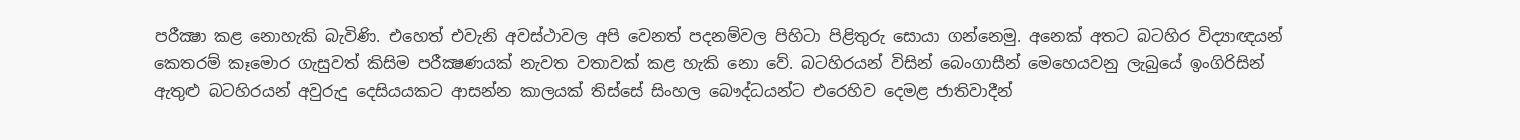පරීක්‍ෂා කළ නොහැකි බැවිණි. එහෙත් එවැනි අවස්ථාවල අපි වෙනත් පදනම්වල පිහිටා පිළිතුරු සොයා ගන්නෙමු. අනෙක් අතට බටහිර විද්‍යාඥයන් කෙතරම් කෑමොර ගැසුවත් කිසිම පරීක්‍ෂණයක් නැවත වතාවක් කළ හැකි නො වේ. බටහිරයන් විසින් බෙංගාසීන් මෙහෙයවනු ලැබුයේ ඉංගිරිසින් ඇතුළු බටහිරයන් අවුරුදු දෙසියයකට ආසන්න කාලයක් තිස්සේ සිංහල බෞද්ධයන්ට එරෙහිව දෙමළ ජාතිවාදීන්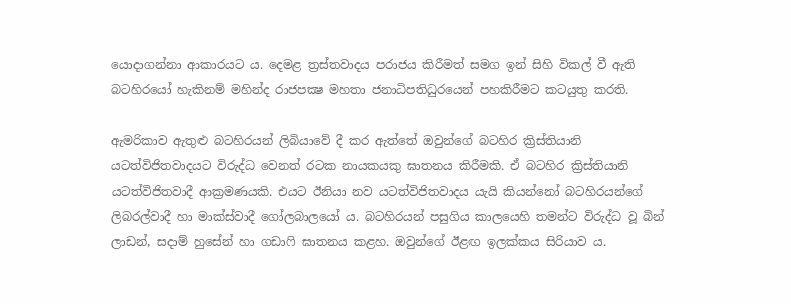යොදාගන්නා ආකාරයට ය. දෙමළ ත්‍රස්තවාදය පරාජය කිරීමත් සමග ඉන් සිහි විකල් වී ඇති බටහිරයෝ හැකිනම් මහින්ද රාජපක්‍ෂ මහතා ජනාධිපතිධුරයෙන් පහකිරීමට කටයුතු කරති.

ඇමරිකාව ඇතුළු බටහිරයන් ලිබියාවේ දී කර ඇත්තේ ඔවුන්ගේ බටහිර ක්‍රිස්තියානි යටත්විජිතවාදයට විරුද්ධ වෙනත් රටක නායකයකු ඝාතනය කිරීමකි. ඒ බටහිර ක්‍රිස්තියානි යටත්විජිතවාදී ආක්‍රමණයකි. එයට ඊනියා නව යටත්විජිතවාදය යැයි කියන්නෝ බටහිරයන්ගේ ලිබරල්වාදී හා මාක්ස්වාදී ගෝලබාලයෝ ය. බටහිරයන් පසුගිය කාලයෙහි තමන්ට විරුද්ධ වූ බින් ලාඩන්, සදාම් හුසේන් හා ගඩාෆි ඝාතනය කළහ. ඔවුන්ගේ ඊළඟ ඉලක්කය සිරියාව ය.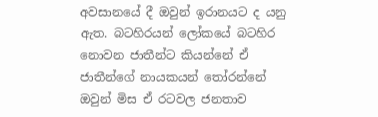අවසානයේ දී ඔවුන් ඉරානයට ද යනු ඇත. බටහිරයන් ලෝකයේ බටහිර නොවන ජාතීන්ට කියන්නේ ඒ ජාතීන්ගේ නායකයන් තෝරන්නේ ඔවුන් මිස ඒ රටවල ජනතාව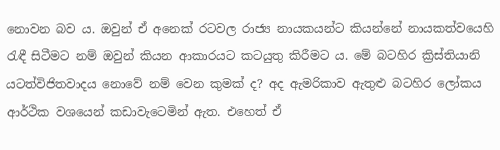නොවන බව ය. ඔවුන් ඒ අනෙක් රටවල රාජ්‍ය නායකයන්ට කියන්නේ නායකත්වයෙහි රැඳී සිටීමට නම් ඔවුන් කියන ආකාරයට කටයුතු කිරීමට ය. මේ බටහිර ක්‍රිස්තියානි යටත්විජිතවාදය නොවේ නම් වෙන කුමක් ද? අද ඇමරිකාව ඇතුළු බටහිර ලෝකය ආර්ථික වශයෙන් කඩාවැටෙමින් ඇත. එහෙත් ඒ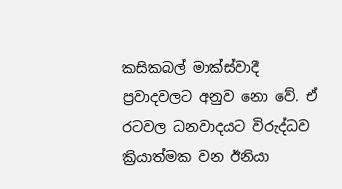කසිකබල් මාක්ස්වාදී ප්‍රවාදවලට අනුව නො වේ. ඒ රටවල ධනවාදයට විරුද්ධව ක්‍රියාත්මක වන ඊනියා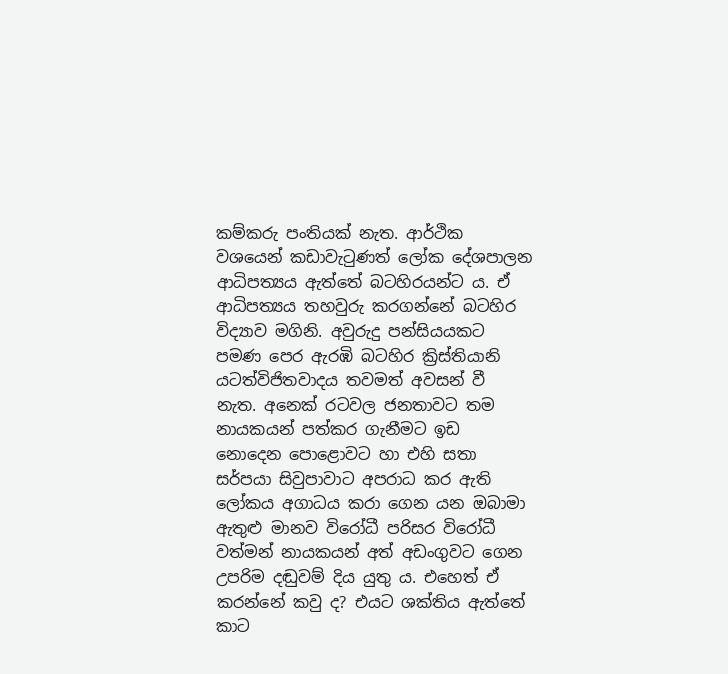කම්කරු පංතියක් නැත. ආර්ථික වශයෙන් කඩාවැටුණත් ලෝක දේශපාලන ආධිපත්‍යය ඇත්තේ බටහිරයන්ට ය. ඒ ආධිපත්‍යය තහවුරු කරගන්නේ බටහිර විද්‍යාව මගිනි. අවුරුදු පන්සියයකට පමණ පෙර ඇරඹි බටහිර ක්‍රිස්තියානි යටත්විජිතවාදය තවමත් අවසන් වී නැත. අනෙක් රටවල ජනතාවට තම නායකයන් පත්කර ගැනීමට ඉඩ නොදෙන පොළොවට හා එහි සතා සර්පයා සිවුපාවාට අපරාධ කර ඇති ලෝකය අගාධය කරා ගෙන යන ඔබාමා ඇතුළු මානව විරෝධී පරිසර විරෝධී වත්මන් නායකයන් අත් අඩංගුවට ගෙන උපරිම දඬුවම් දිය යුතු ය. එහෙත් ඒ කරන්නේ කවු ද? එයට ශක්තිය ඇත්තේ කාට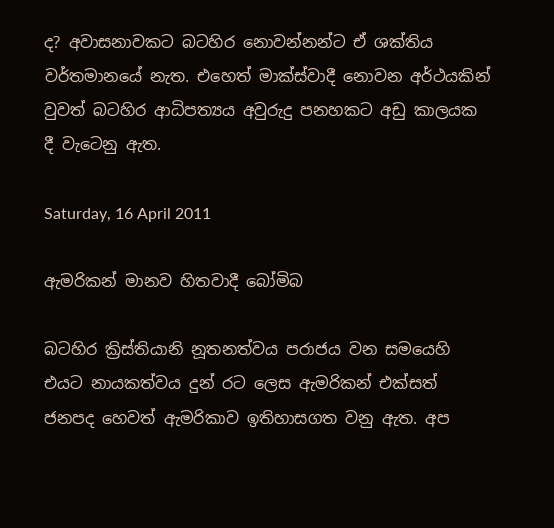ද? අවාසනාවකට බටහිර නොවන්නන්ට ඒ ශක්තිය වර්තමානයේ නැත. එහෙත් මාක්ස්වාදී නොවන අර්ථයකින් වුවත් බටහිර ආධිපත්‍යය අවුරුදු පනහකට අඩු කාලයක දී වැටෙනු ඇත.

Saturday, 16 April 2011

ඇමරිකන් මානව හිතවාදී බෝමිබ

බටහිර ක්‍රිස්තියානි නූතනත්වය පරාජය වන සමයෙහි එයට නායකත්වය දුන් රට ලෙස ඇමරිකන් එක්සත් ජනපද හෙවත් ඇමරිකාව ඉතිහාසගත වනු ඇත. අප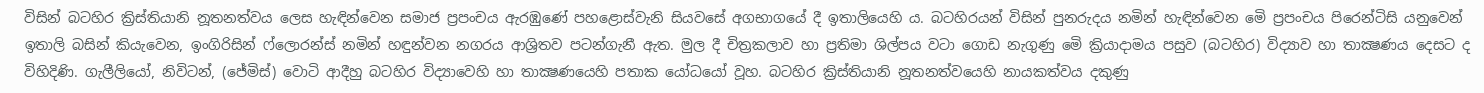විසින් බටහිර ක්‍රිස්තියානි නූතනත්වය ලෙස හැඳින්වෙන සමාජ ප්‍රපංචය ඇරඹුණේ පහළොස්වැනි සියවසේ අගභාගයේ දී ඉතාලියෙහි ය. බටහිරයන් විසින් පුනරුදය නමින් හැඳින්වෙන මෙි ප්‍රපංචය පිරෙන්ටිසි යනුවෙන් ඉතාලි බසින් කියැවෙන, ඉංගිරිසින් ෆ්ලොරන්ස් නමින් හඳුන්වන නගරය ආශ්‍රිතව පටන්ගැනී ඇත. මුල දී චිත්‍රකලාව හා ප්‍රතිමා ශිල්පය වටා ගොඩ නැගුණු මෙි ක්‍රියාදාමය පසුව (බටහිර) විද්‍යාව හා තාක්‍ෂණය දෙසට ද විහිදිණි. ගැලීලියෝ, නිවිටන්, (ජේමිස්) වොටි ආදීහු බටහිර විද්‍යාවෙහි හා තාක්‍ෂණයෙහි පතාක යෝධයෝ වූහ. බටහිර ක්‍රිස්තියානි නූතනත්වයෙහි නායකත්වය දකුණු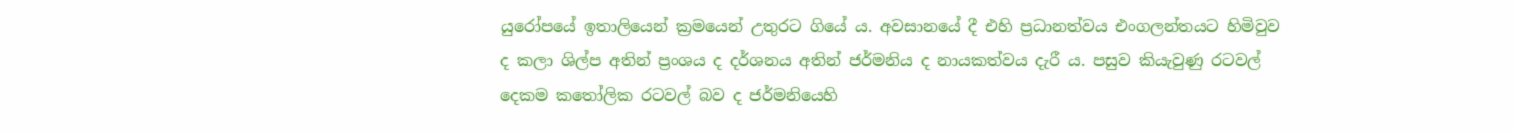යුරෝපයේ ඉතාලියෙන් ක්‍රමයෙන් උතුරට ගියේ ය. අවසානයේ දී එහි ප්‍රධානත්වය එංගලන්තයට හිමිවුව ද කලා ශිල්ප අතින් ප්‍රංශය ද දර්ශනය අතින් ජර්මනිය ද නායකත්වය දැරී ය. පසුව කියැවුණු රටවල් දෙකම කතෝලික රටවල් බව ද ජර්මනියෙහි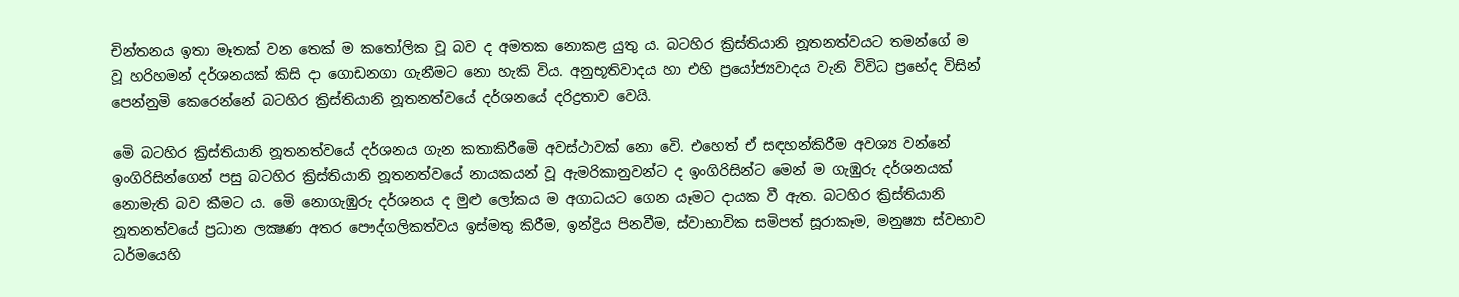චින්තනය ඉතා මෑතක් වන තෙක් ම කතෝලික වූ බව ද අමතක නොකළ යුතු ය. බටහිර ක්‍රිස්තියානි නූතනත්වයට තමන්ගේ ම වූ හරිහමන් දර්ශනයක් කිසි දා ගොඩනගා ගැනීමට නො හැකි විය. අනුභූතිවාදය හා එහි ප්‍රයෝජ්‍යවාදය වැනි විවිධ ප්‍රභේද විසින් පෙන්නුමි කෙරෙන්නේ බටහිර ක්‍රිස්තියානි නූතනත්වයේ දර්ශනයේ දරිද්‍රතාව වෙයි.

මෙි බටහිර ක්‍රිස්තියානි නූතනත්වයේ දර්ශනය ගැන කතාකිරීමෙි අවස්ථාවක් නො වෙි. එහෙත් ඒ සඳහන්කිරීම අවශ්‍ය වන්නේ ඉංගිරිසින්ගෙන් පසු බටහිර ක්‍රිස්තියානි නූතනත්වයේ නායකයන් වූ ඇමරිකානුවන්ට ද ඉංගිරිසින්ට මෙන් ම ගැඹුරු දර්ශනයක් නොමැති බව කීමට ය. මෙි නොගැඹුරු දර්ශනය ද මුළු ලෝකය ම අගාධයට ගෙන යෑමට දායක වී ඇත. බටහිර ක්‍රිස්තියානි නූතනත්වයේ ප්‍රධාන ලක්‍ෂණ අතර පෞද්ගලිකත්වය ඉස්මතු කිරීම, ඉන්ද්‍රිය පිනවීම, ස්වාභාවික සමිපත් සූරාකෑම, මනුෂ්‍යා ස්වභාව ධර්මයෙහි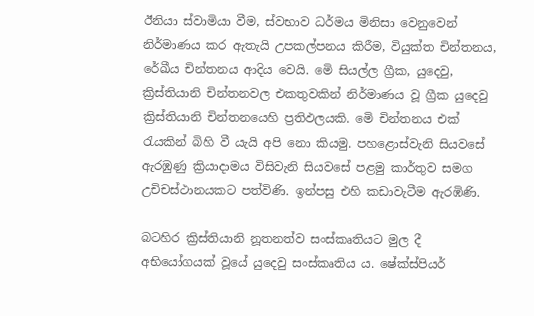ඊනියා ස්වාමියා වීම, ස්වභාව ධර්මය මිනිසා වෙනුවෙන් නිර්මාණය කර ඇතැයි උපකල්පනය කිරීම, වියුක්ත චින්තනය, රේඛීය චින්තනය ආදිය වෙයි. මෙි සියල්ල ග්‍රීක, යුදෙවු, ක්‍රිස්තියානි චින්තනවල එකතුවකින් නිර්මාණය වූ ග්‍රීක යුදෙවු ක්‍රිස්තියානි චින්තනයෙහි ප්‍රතිඵලයකි. මෙි චින්තනය එක් රැයකින් බිහි වී යැයි අපි නො කියමු. පහළොස්වැනි සියවසේ ඇරඹුණු ක්‍රියාදාමය විසිවැනි සියවසේ පළමු කාර්තුව සමග උචිචස්ථානයකට පත්විණි. ඉන්පසු එහි කඩාවැටීම ඇරඹිණි.

බටහිර ක්‍රිස්තියානි නූතනත්ව සංස්කෘතියට මුල දී අභියෝගයක් වූයේ යුදෙවු සංස්කෘතිය ය. ෂේක්ස්පියර්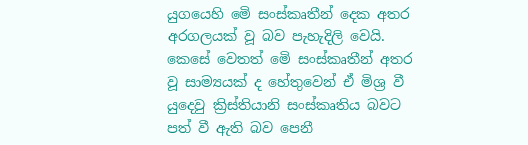යුගයෙහි මෙි සංස්කෘතීන් දෙක අතර අරගලයක් වූ බව පැහැදිලි වෙයි. කෙසේ වෙතත් මෙි සංස්කෘතීන් අතර වූ සාම්‍යයක් ද හේතුවෙන් ඒ මිශ්‍ර වී යුදෙවු ක්‍රිස්තියානි සංස්කෘතිය බවට පත් වී ඇති බව පෙනී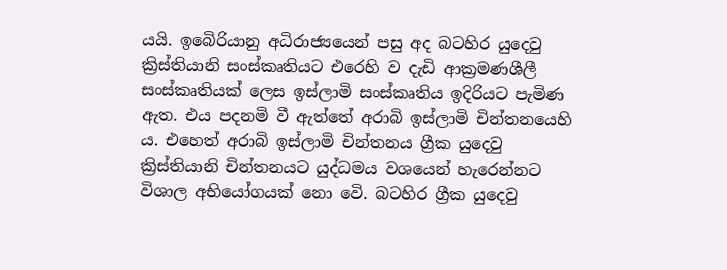යයි. ඉබෙිරියානු අධිරාජ්‍යයෙන් පසු අද බටහිර යුදෙවු ක්‍රිස්තියානි සංස්කෘතියට එරෙහි ව දැඩි ආක්‍රමණශීලී සංස්කෘතියක් ලෙස ඉස්ලාමි සංස්කෘතිය ඉදිරියට පැමිණ ඇත. එය පදනමි වී ඇත්තේ අරාබි ඉස්ලාමි චින්තනයෙහි ය. එහෙත් අරාබි ඉස්ලාමි චින්තනය ග්‍රීක යුදෙවු ක්‍රිස්තියානි චින්තනයට යුද්ධමය වශයෙන් හැරෙන්නට විශාල අභියෝගයක් නො වෙි. බටහිර ග්‍රීක යුදෙවු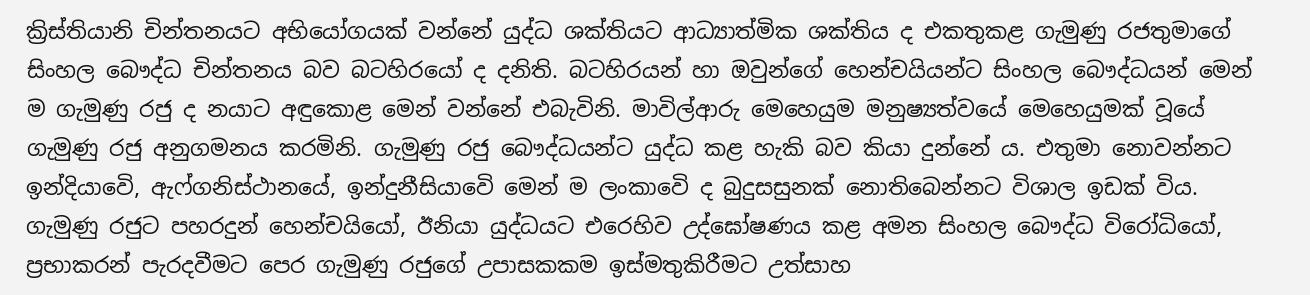ක්‍රිස්තියානි චින්තනයට අභියෝගයක් වන්නේ යුද්ධ ශක්තියට ආධ්‍යාත්මික ශක්තිය ද එකතුකළ ගැමුණු රජතුමාගේ සිංහල බෞද්ධ චින්තනය බව බටහිරයෝ ද දනිති. බටහිරයන් හා ඔවුන්ගේ හෙන්චයියන්ට සිංහල බෞද්ධයන් මෙන් ම ගැමුණු රජු ද නයාට අඳුකොළ මෙන් වන්නේ එබැවිනි. මාවිල්ආරු මෙහෙයුම මනුෂ්‍යත්වයේ මෙහෙයුමක් වූයේ ගැමුණු රජු අනුගමනය කරමිනි. ගැමුණු රජු බෞද්ධයන්ට යුද්ධ කළ හැකි බව කියා දුන්නේ ය. එතුමා නොවන්නට ඉන්දියාවෙි, ඇෆ්ගනිස්ථානයේ, ඉන්දුනීසියාවෙි මෙන් ම ලංකාවෙි ද බුදුසසුනක් නොතිබෙන්නට විශාල ඉඩක් විය. ගැමුණු රජුට පහරදුන් හෙන්චයියෝ, ඊනියා යුද්ධයට එරෙහිව උද්ඝෝෂණය කළ අමන සිංහල බෞද්ධ විරෝධියෝ, ප්‍රභාකරන් පැරදවීමට පෙර ගැමුණු රජුගේ උපාසකකම ඉස්මතුකිරීමට උත්සාහ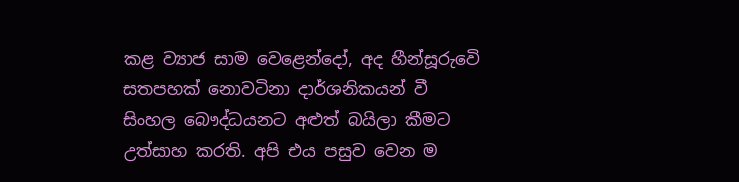කළ ව්‍යාජ සාම වෙළෙන්දෝ, අද හීන්සූරුවෙි සතපහක් නොවටිනා දාර්ශනිකයන් වී සිංහල බෞද්ධයනට අළුත් බයිලා කීමට උත්සාහ කරති. අපි එය පසුව වෙන ම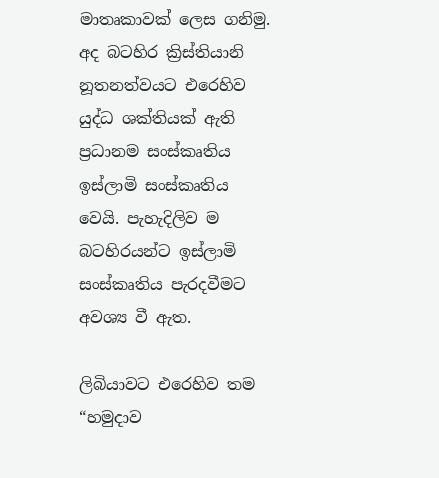මාතෘකාවක් ලෙස ගනිමු. අද බටහිර ක්‍රිස්තියානි නූතනත්වයට එරෙහිව යුද්ධ ශක්තියක් ඇති ප්‍රධානම සංස්කෘතිය ඉස්ලාමි සංස්කෘතිය වෙයි. පැහැදිලිව ම බටහිරයන්ට ඉස්ලාමි සංස්කෘතිය පැරදවීමට අවශ්‍ය වී ඇත.

ලිබියාවට එරෙහිව තම “හමුදාව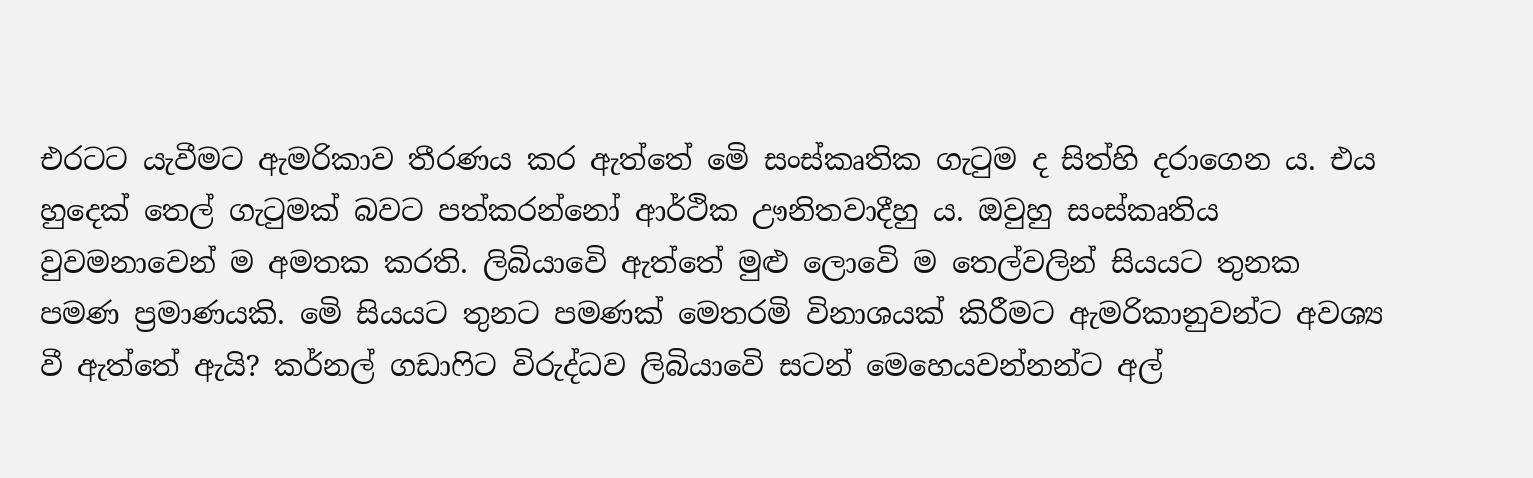එරටට යැවීමට ඇමරිකාව තීරණය කර ඇත්තේ මෙි සංස්කෘතික ගැටුම ද සිත්හි දරාගෙන ය. එය හුදෙක් තෙල් ගැටුමක් බවට පත්කරන්නෝ ආර්ථික ඌනිතවාදීහු ය. ඔවුහු සංස්කෘතිය වුවමනාවෙන් ම අමතක කරති. ලිබියාවෙි ඇත්තේ මුළු ලොවෙි ම තෙල්වලින් සියයට තුනක පමණ ප්‍රමාණයකි. මෙි සියයට තුනට පමණක් මෙතරමි විනාශයක් කිරීමට ඇමරිකානුවන්ට අවශ්‍ය වී ඇත්තේ ඇයි? කර්නල් ගඩාෆිට විරුද්ධව ලිබියාවෙි සටන් මෙහෙයවන්නන්ට අල්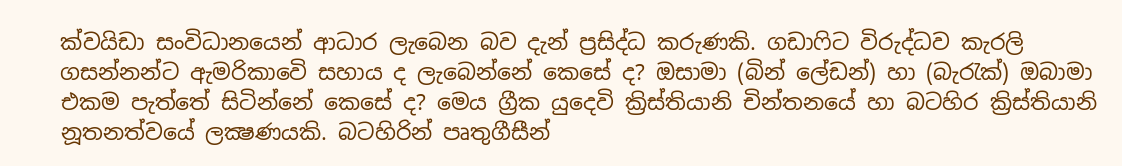ක්වයිඩා සංවිධානයෙන් ආධාර ලැබෙන බව දැන් ප්‍රසිද්ධ කරුණකි. ගඩාෆිට විරුද්ධව කැරලි ගසන්නන්ට ඇමරිකාවෙි සහාය ද ලැබෙන්නේ කෙසේ ද? ඔසාමා (බින් ලේඩන්) හා (බැරැක්) ඔබාමා එකම පැත්තේ සිටින්නේ කෙසේ ද? මෙය ග්‍රීක යුදෙවි ක්‍රිස්තියානි චින්තනයේ හා බටහිර ක්‍රිස්තියානි නූතනත්වයේ ලක්‍ෂණයකි. බටහිරින් පෘතුගීසීන්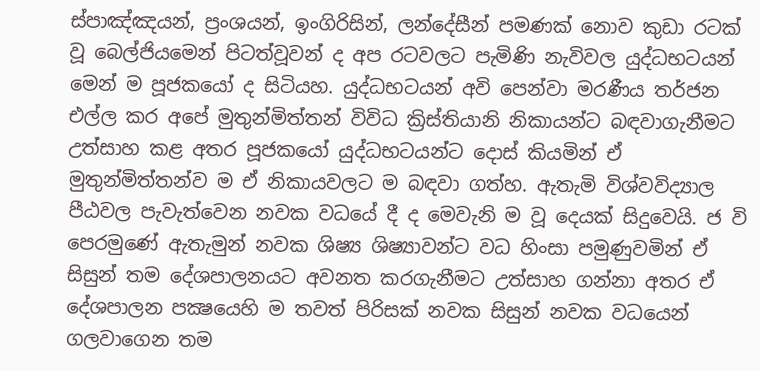ස්පාඤ්ඤයන්, ප්‍රංශයන්, ඉංගිරිසින්, ලන්දේසීන් පමණක් නොව කුඩා රටක් වූ බෙල්ජියමෙන් පිටත්වූවන් ද අප රටවලට පැමිණි නැවිවල යුද්ධභටයන් මෙන් ම පූජකයෝ ද සිටියහ. යුද්ධභටයන් අවි පෙන්වා මරණීය තර්ජන එල්ල කර අපේ මුතුන්මිත්තන් විවිධ ක්‍රිස්තියානි නිකායන්ට බඳවාගැනීමට උත්සාහ කළ අතර පූජකයෝ යුද්ධභටයන්ට දොස් කියමින් ඒ මුතුන්මිත්තන්ව ම ඒ නිකායවලට ම බඳවා ගත්හ. ඇතැමි විශ්වවිද්‍යාල පීඨවල පැවැත්වෙන නවක වධයේ දී ද මෙවැනි ම වූ දෙයක් සිදුවෙයි. ජ වි පෙරමුණේ ඇතැමුන් නවක ශිෂ්‍ය ශිෂ්‍යාවන්ට වධ හිංසා පමුණුවමින් ඒ සිසුන් තම දේශපාලනයට අවනත කරගැනීමට උත්සාහ ගන්නා අතර ඒ දේශපාලන පක්‍ෂයෙහි ම තවත් පිරිසක් නවක සිසුන් නවක වධයෙන් ගලවාගෙන තම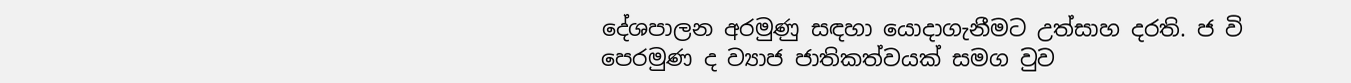දේශපාලන අරමුණු සඳහා යොදාගැනීමට උත්සාහ දරති. ජ වි පෙරමුණ ද ව්‍යාජ ජාතිකත්වයක් සමග වුව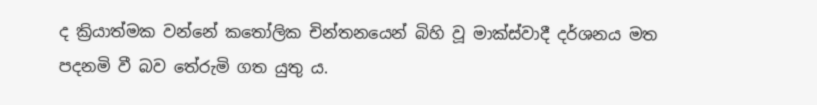ද ක්‍රියාත්මක වන්නේ කතෝලික චින්තනයෙන් බිහි වූ මාක්ස්වාදී දර්ශනය මත පදනමි වී බව තේරුමි ගත යුතු ය.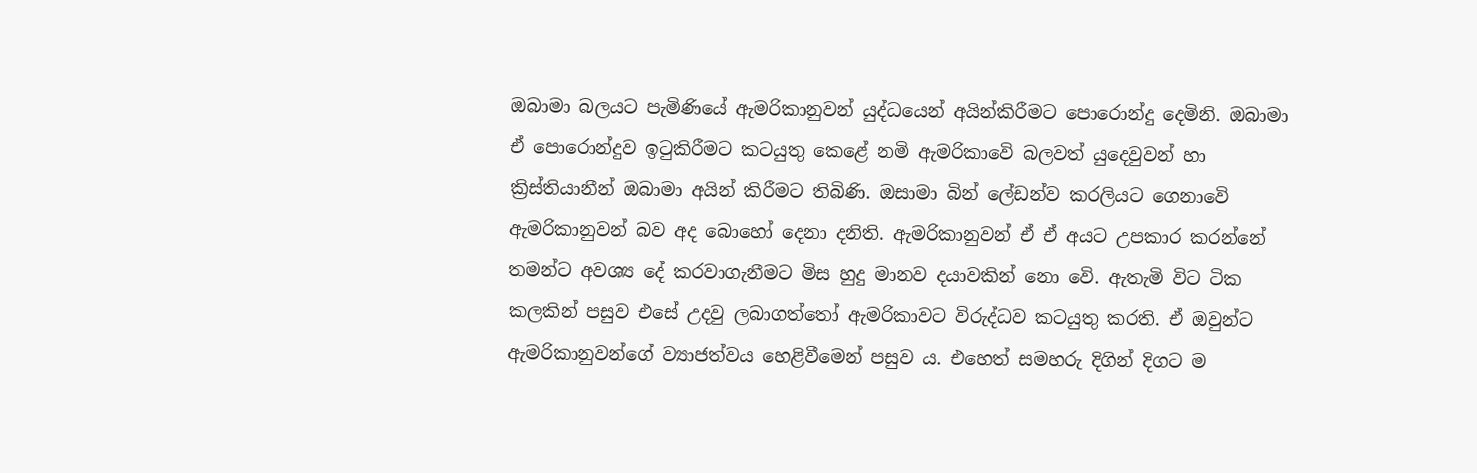ඔබාමා බලයට පැමිණියේ ඇමරිකානුවන් යුද්ධයෙන් අයින්කිරීමට පොරොන්දු දෙමිනි. ඔබාමා ඒ පොරොන්දුව ඉටුකිරීමට කටයුතු කෙළේ නමි ඇමරිකාවෙි බලවත් යුදෙවුවන් හා ක්‍රිස්තියානීන් ඔබාමා අයින් කිරීමට තිබිණි. ඔසාමා බින් ලේඩන්ව කරලියට ගෙනාවෙි ඇමරිකානුවන් බව අද බොහෝ දෙනා දනිති. ඇමරිකානුවන් ඒ ඒ අයට උපකාර කරන්නේ තමන්ට අවශ්‍ය දේ කරවාගැනීමට මිස හුදු මානව දයාවකින් නො වෙි. ඇතැමි විට ටික කලකින් පසුව එසේ උදවු ලබාගත්තෝ ඇමරිකාවට විරුද්ධව කටයුතු කරති. ඒ ඔවුන්ට ඇමරිකානුවන්ගේ ව්‍යාජත්වය හෙළිවීමෙන් පසුව ය. එහෙත් සමහරු දිගින් දිගට ම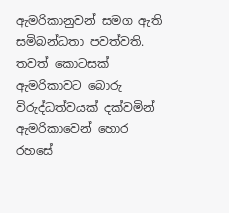ඇමරිකානුවන් සමග ඇති සමිබන්ධතා පවත්වති. තවත් කොටසක් ඇමරිකාවට බොරු විරුද්ධත්වයක් දක්වමින් ඇමරිකාවෙන් හොර රහසේ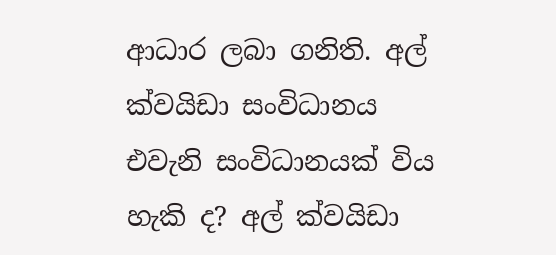ආධාර ලබා ගනිති. අල් ක්වයිඩා සංවිධානය එවැනි සංවිධානයක් විය හැකි ද? අල් ක්වයිඩා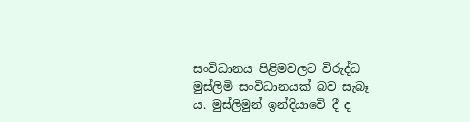සංවිධානය පිළිමවලට විරුද්ධ මුස්ලිමි සංවිධානයක් බව සැබෑ ය. මුස්ලිමුන් ඉන්දියාවෙි දී ද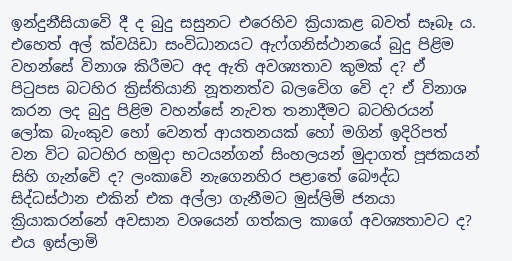ඉන්දුනීසියාවෙි දී ද බුදු සසුනට එරෙහිව ක්‍රියාකළ බවත් සෑබෑ ය. එහෙත් අල් ක්වයිඩා සංවිධානයට ඇෆ්ගනිස්ථානයේ බුදු පිළිම වහන්සේ විනාශ කිරීමට අද ඇති අවශ්‍යතාව කුමක් ද? ඒ පිටුපස බටහිර ක්‍රිස්තියානි නූතනත්ව බලවෙිග වෙි ද? ඒ විනාශ කරන ලද බුදු පිළිම වහන්සේ නැවත තනාදීමට බටහිරයන් ලෝක බැංකුව හෝ වෙනත් ආයතනයක් හෝ මගින් ඉදිරිපත් වන විට බටහිර හමුදා භටයන්ගන් සිංහලයන් මුදාගත් පූජකයන් සිහි ගැන්වෙි ද? ලංකාවෙි නැගෙනහිර පළාතේ බෞද්ධ සිද්ධස්ථාන එකින් එක අල්ලා ගැනීමට මුස්ලිමි ජනයා ක්‍රියාකරන්නේ අවසාන වශයෙන් ගත්කල කාගේ අවශ්‍යතාවට ද? එය ඉස්ලාමි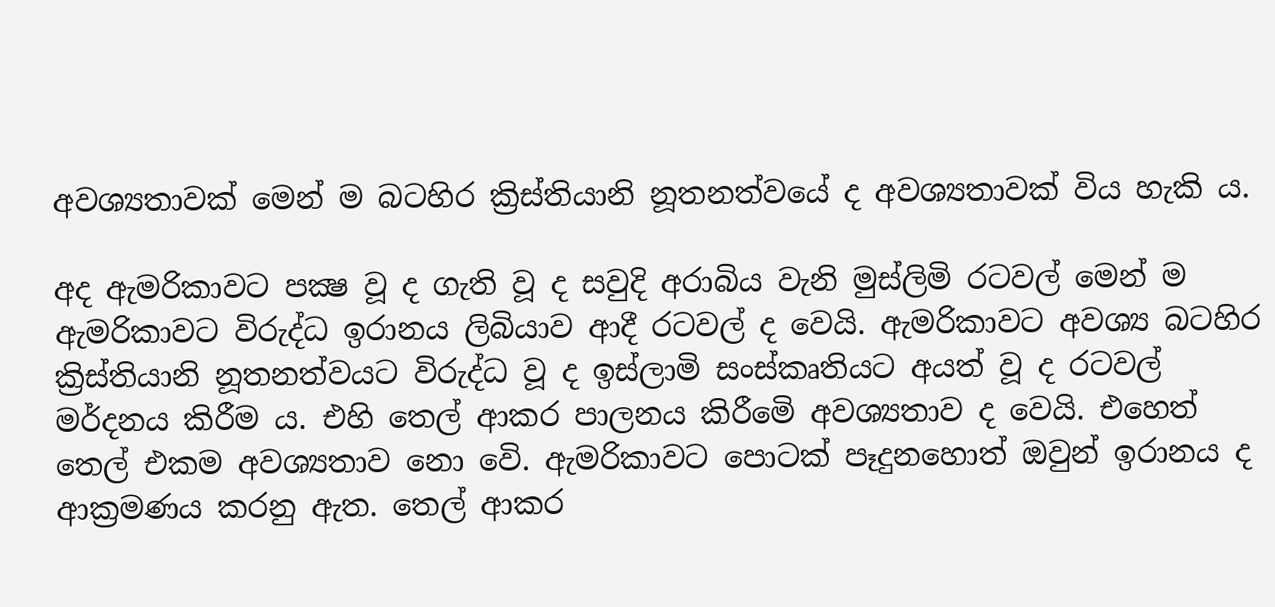අවශ්‍යතාවක් මෙන් ම බටහිර ක්‍රිස්තියානි නූතනත්වයේ ද අවශ්‍යතාවක් විය හැකි ය.

අද ඇමරිකාවට පක්‍ෂ වූ ද ගැති වූ ද සවුදි අරාබිය වැනි මුස්ලිමි රටවල් මෙන් ම ඇමරිකාවට විරුද්ධ ඉරානය ලිබියාව ආදී රටවල් ද වෙයි. ඇමරිකාවට අවශ්‍ය බටහිර ක්‍රිස්තියානි නූතනත්වයට විරුද්ධ වූ ද ඉස්ලාමි සංස්කෘතියට අයත් වූ ද රටවල් මර්දනය කිරීම ය. එහි තෙල් ආකර පාලනය කිරීමෙි අවශ්‍යතාව ද වෙයි. එහෙත් තෙල් එකම අවශ්‍යතාව නො වෙි. ඇමරිකාවට පොටක් පෑදුනහොත් ඔවුන් ඉරානය ද ආක්‍රමණය කරනු ඇත. තෙල් ආකර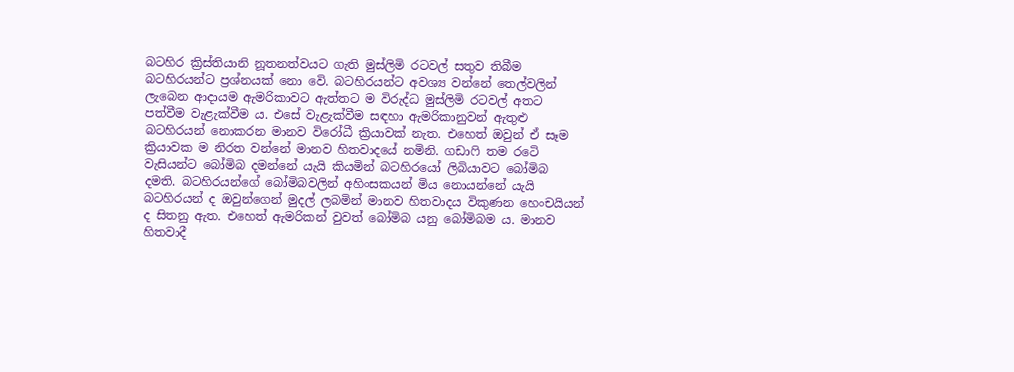බටහිර ක්‍රිස්තියානි නූතනත්වයට ගැති මුස්ලිමි රටවල් සතුව තිබීම බටහිරයන්ට ප්‍රශ්නයක් නො වෙි. බටහිරයන්ට අවශ්‍ය වන්නේ තෙල්වලින් ලැබෙන ආදායම ඇමරිකාවට ඇත්තට ම විරුද්ධ මුස්ලිමි රටවල් අතට පත්වීම වැළැක්වීම ය. එසේ වැළැක්වීම සඳහා ඇමරිකානුවන් ඇතුළු බටහිරයන් නොකරන මානව විරෝධී ක්‍රියාවක් නැත. එහෙත් ඔවුන් ඒ සෑම ක්‍රියාවක ම නිරත වන්නේ මානව හිතවාදයේ නමිනි. ගඩාෆි තම රටෙි වැසියන්ට බෝමිබ දමන්නේ යැයි කියමින් බටහිරයෝ ලිබියාවට බෝමිබ දමති. බටහිරයන්ගේ බෝමිබවලින් අහිංසකයන් මිය නොයන්නේ යැයි බටහිරයන් ද ඔවුන්ගෙන් මුදල් ලබමින් මානව හිතවාදය විකුණන හෙංචයියන් ද සිතනු ඇත. එහෙත් ඇමරිකන් වුවත් බෝමිබ යනු බෝමිබම ය. මානව හිතවාදී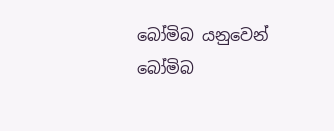බෝමිබ යනුවෙන් බෝමිබ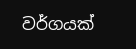වර්ගයක්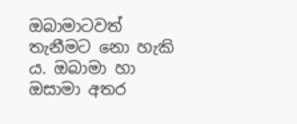ඔබාමාටවත් තැනීමට නො හැකි ය. ඔබාමා හා ඔසාමා අතර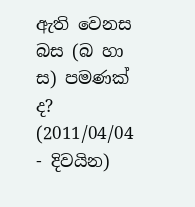ඇති වෙනස බස (බ හා ස) පමණක් ද?
(2011/04/04 - දිවයින)